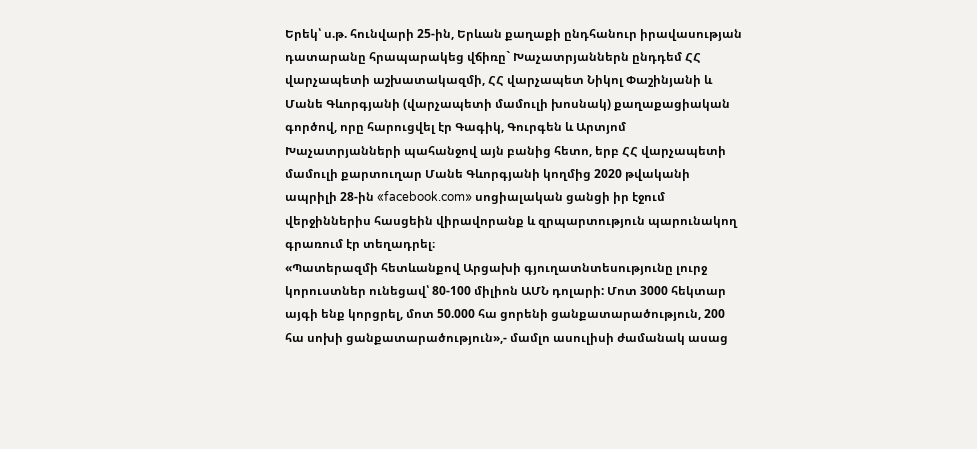Երեկ՝ ս.թ. հունվարի 25-ին, Երևան քաղաքի ընդհանուր իրավասության դատարանը հրապարակեց վճիռը` Խաչատրյաններն ընդդեմ ՀՀ վարչապետի աշխատակազմի, ՀՀ վարչապետ Նիկոլ Փաշինյանի և Մանե Գևորգյանի (վարչապետի մամուլի խոսնակ) քաղաքացիական գործով, որը հարուցվել էր Գագիկ, Գուրգեն և Արտյոմ Խաչատրյանների պահանջով այն բանից հետո, երբ ՀՀ վարչապետի մամուլի քարտուղար Մանե Գևորգյանի կողմից 2020 թվականի ապրիլի 28-ին «facebook.com» սոցիալական ցանցի իր էջում վերջիններիս հասցեին վիրավորանք և զրպարտություն պարունակող գրառում էր տեղադրել։
«Պատերազմի հետևանքով Արցախի գյուղատնտեսությունը լուրջ կորուստներ ունեցավ՝ 80-100 միլիոն ԱՄՆ դոլարի: Մոտ 3000 հեկտար այգի ենք կորցրել, մոտ 50.000 հա ցորենի ցանքատարածություն, 200 հա սոխի ցանքատարածություն»,- մամլո ասուլիսի ժամանակ ասաց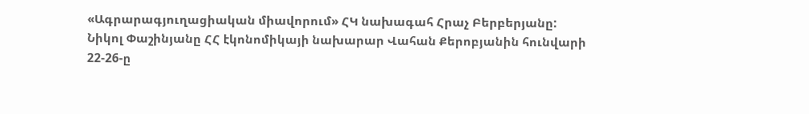«Ագրարագյուղացիական միավորում» ՀԿ նախագահ Հրաչ Բերբերյանը:
Նիկոլ Փաշինյանը ՀՀ էկոնոմիկայի նախարար Վահան Քերոբյանին հունվարի 22-26-ը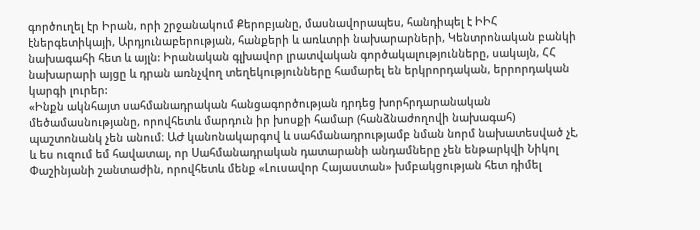գործուղել էր Իրան, որի շրջանակում Քերոբյանը, մասնավորապես, հանդիպել է ԻԻՀ էներգետիկայի, Արդյունաբերության, հանքերի և առևտրի նախարարների, Կենտրոնական բանկի նախագահի հետ և այլն: Իրանական գլխավոր լրատվական գործակալությունները, սակայն, ՀՀ նախարարի այցը և դրան առնչվող տեղեկությունները համարել են երկրորդական, երրորդական կարգի լուրեր:
«Ինքն ակնհայտ սահմանադրական հանցագործության դրդեց խորհրդարանական մեծամասնությանը, որովհետև մարդուն իր խոսքի համար (հանձնաժողովի նախագահ) պաշտոնանկ չեն անում։ ԱԺ կանոնակարգով և սահմանադրությամբ նման նորմ նախատեսված չէ, և ես ուզում եմ հավատալ, որ Սահմանադրական դատարանի անդամները չեն ենթարկվի Նիկոլ Փաշինյանի շանտաժին, որովհետև մենք «Լուսավոր Հայաստան» խմբակցության հետ դիմել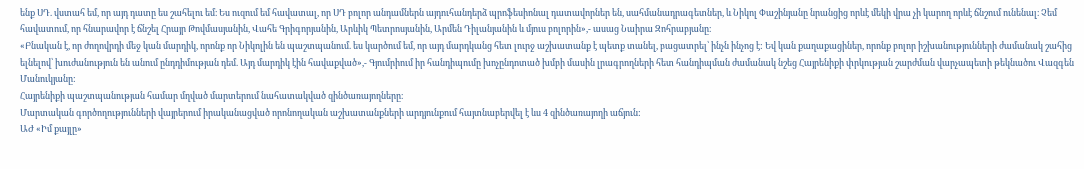ենք ՍԴ. վստահ եմ, որ այդ դատը ես շահելու եմ։ Ես ուզում եմ հավատալ, որ ՍԴ բոլոր անդամներն այդուհանդերձ պրոֆեսիոնալ դատավորներ են, սահմանադրագետներ, և Նիկոլ Փաշինյանը նրանցից որևէ մեկի վրա չի կարող որևէ ճնշում ունենալ։ Չեմ հավատում, որ հնարավոր է ճնշել Հրայր Թովմասյանին, Վահե Գրիգորյանին, Արևիկ Պետրոսյանին, Արմեն Դիլանյանին և մյուս բոլորին»,- ասաց Նաիրա Զոհրաբյանը։
«Բնական է, որ ժողովրդի մեջ կան մարդիկ, որոնք որ Նիկոլին են պաշտպանում. ես կարծում եմ, որ այդ մարդկանց հետ լուրջ աշխատանք է պետք տանել, բացատրել՝ ինչն ինչոց է: Եվ կան քաղաքացիներ, որոնք բոլոր իշխանությունների ժամանակ շահից ելնելով՝ խուժանություն են անում ընդդիմության դեմ. Այդ մարդիկ էին հավաքված»,- Գյումրիում իր հանդիպումը խոչընդոտած խմբի մասին լրագրողների հետ հանդիպման ժամանակ նշեց Հայրենիքի փրկության շարժման վարչապետի թեկնածու Վազգեն Մանուկյանը:
Հայրենիքի պաշտպանության համար մղված մարտերում նահատակված զինծառայողները։
Մարտական գործողությունների վայրերում իրականացված որոնողական աշխատանքների արդյունքում հայտնաբերվել է ևս 4 զինծառայողի աճյուն:
ԱԺ «Իմ քայլը»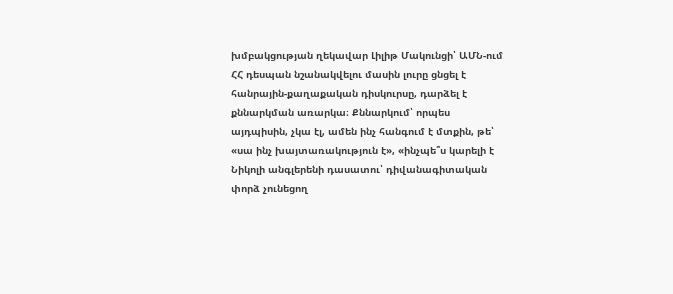խմբակցության ղեկավար Լիլիթ Մակունցի՝ ԱՄՆ-ում ՀՀ դեսպան նշանակվելու մասին լուրը ցնցել է հանրային-քաղաքական դիսկուրսը, դարձել է քննարկման առարկա։ Քննարկում՝ որպես այդպիսին, չկա էլ, ամեն ինչ հանգում է մտքին, թե՝ «սա ինչ խայտառակություն է», «ինչպե՞ս կարելի է Նիկոլի անգլերենի դասատու՝ դիվանագիտական փորձ չունեցող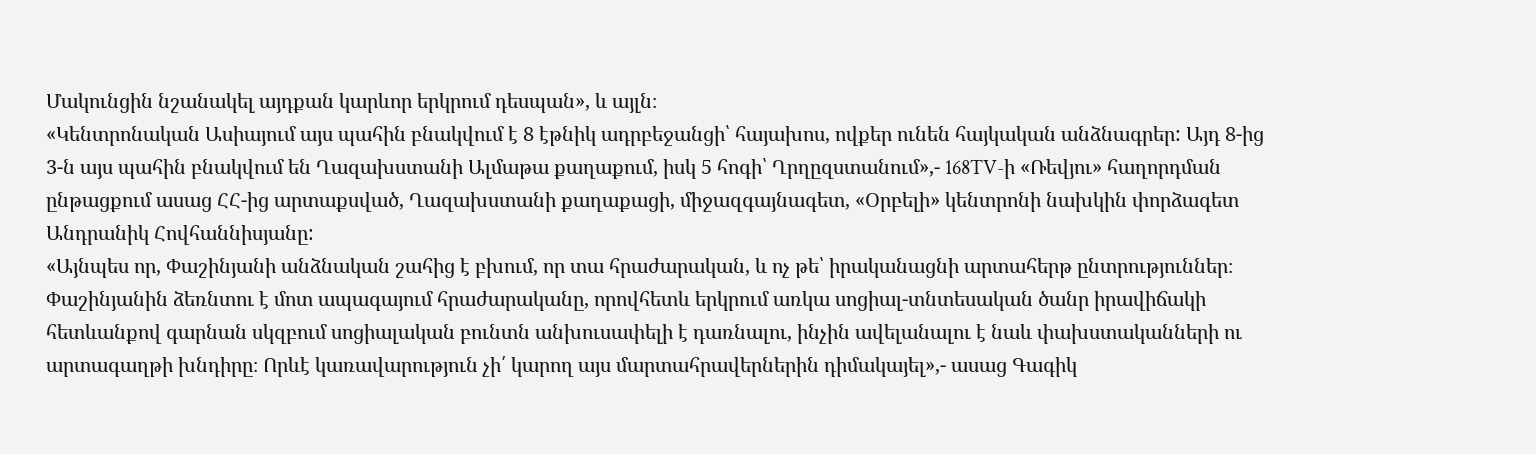Մակունցին նշանակել այդքան կարևոր երկրում դեսպան», և այլն։
«Կենտրոնական Ասիայում այս պահին բնակվում է 8 էթնիկ ադրբեջանցի՝ հայախոս, ովքեր ունեն հայկական անձնագրեր: Այդ 8-ից 3-ն այս պահին բնակվում են Ղազախստանի Ալմաթա քաղաքում, իսկ 5 հոգի՝ Ղրղըզստանում»,- 168TV-ի «Ռեվյու» հաղորդման ընթացքում ասաց ՀՀ-ից արտաքսված, Ղազախստանի քաղաքացի, միջազգայնագետ, «Օրբելի» կենտրոնի նախկին փորձագետ Անդրանիկ Հովհաննիսյանը:
«Այնպես որ, Փաշինյանի անձնական շահից է բխում, որ տա հրաժարական, և ոչ թե՝ իրականացնի արտահերթ ընտրություններ։ Փաշինյանին ձեռնտու է մոտ ապագայում հրաժարականը, որովհետև երկրում առկա սոցիալ-տնտեսական ծանր իրավիճակի հետևանքով գարնան սկզբում սոցիալական բունտն անխուսափելի է դառնալու, ինչին ավելանալու է նաև փախստականների ու արտագաղթի խնդիրը։ Որևէ կառավարություն չի՛ կարող այս մարտահրավերներին դիմակայել»,- ասաց Գագիկ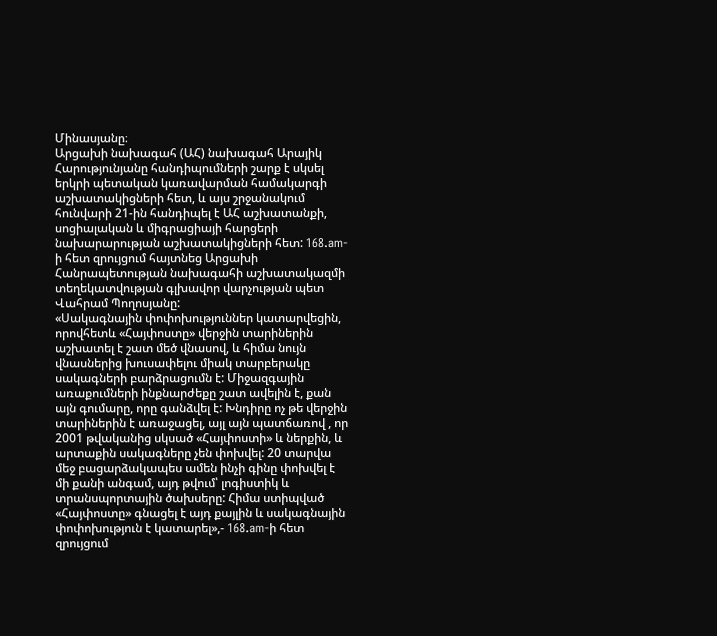Մինասյանը։
Արցախի նախագահ (ԱՀ) նախագահ Արայիկ Հարությունյանը հանդիպումների շարք է սկսել երկրի պետական կառավարման համակարգի աշխատակիցների հետ, և այս շրջանակում հունվարի 21-ին հանդիպել է ԱՀ աշխատանքի, սոցիալական և միգրացիայի հարցերի նախարարության աշխատակիցների հետ: 168.am-ի հետ զրույցում հայտնեց Արցախի Հանրապետության նախագահի աշխատակազմի տեղեկատվության գլխավոր վարչության պետ Վահրամ Պողոսյանը:
«Սակագնային փոփոխություններ կատարվեցին, որովհետև «Հայփոստը» վերջին տարիներին աշխատել է շատ մեծ վնասով, և հիմա նույն վնասներից խուսափելու միակ տարբերակը սակագների բարձրացումն է: Միջազգային առաքումների ինքնարժեքը շատ ավելին է, քան այն գումարը, որը գանձվել է: Խնդիրը ոչ թե վերջին տարիներին է առաջացել, այլ այն պատճառով , որ 2001 թվականից սկսած «Հայփոստի» և ներքին, և արտաքին սակագները չեն փոխվել: 20 տարվա մեջ բացարձակապես ամեն ինչի գինը փոխվել է մի քանի անգամ, այդ թվում՝ լոգիստիկ և տրանսպորտային ծախսերը: Հիմա ստիպված «Հայփոստը» գնացել է այդ քայլին և սակագնային փոփոխություն է կատարել»,- 168.am-ի հետ զրույցում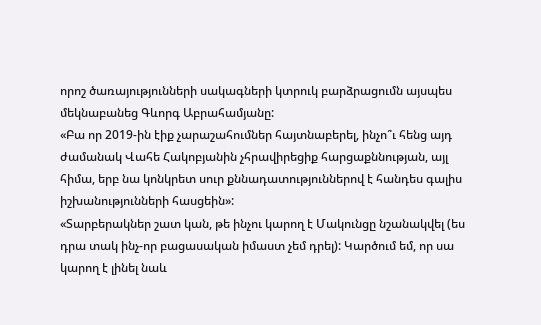որոշ ծառայությունների սակագների կտրուկ բարձրացումն այսպես մեկնաբանեց Գևորգ Աբրահամյանը:
«Բա որ 2019-ին էիք չարաշահումներ հայտնաբերել, ինչո՞ւ հենց այդ ժամանակ Վահե Հակոբյանին չհրավիրեցիք հարցաքննության, այլ հիմա, երբ նա կոնկրետ սուր քննադատություններով է հանդես գալիս իշխանությունների հասցեին»:
«Տարբերակներ շատ կան, թե ինչու կարող է Մակունցը նշանակվել (ես դրա տակ ինչ-որ բացասական իմաստ չեմ դրել): Կարծում եմ, որ սա կարող է լինել նաև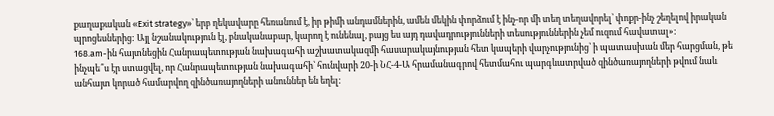քաղաքական «Exit strategy»՝ երբ ղեկավարը հեռանում է, իր թիմի անդամներին, ամեն մեկին փորձում է ինչ-որ մի տեղ տեղավորել՝ փոքր-ինչ շեղելով իրական պրոցեսներից: Այլ նշանակություն էլ, բնականաբար, կարող է ունենալ, բայց ես այդ դավադրությունների տեսություններին չեմ ուզում հավատալ»:
168.am-ին հայտնեցին Հանրապետության նախագահի աշխատակազմի հասարակայնության հետ կապերի վարչությունից՝ ի պատասխան մեր հարցման, թե ինչպե՞ս էր ստացվել, որ Հանրապետության նախագահի՝ հունվարի 20-ի ՆՀ-4-Ա հրամանագրով հետմահու պարգևատրված զինծառայողների թվում նաև անհայտ կորած համարվող զինծառայողների անուններ են եղել: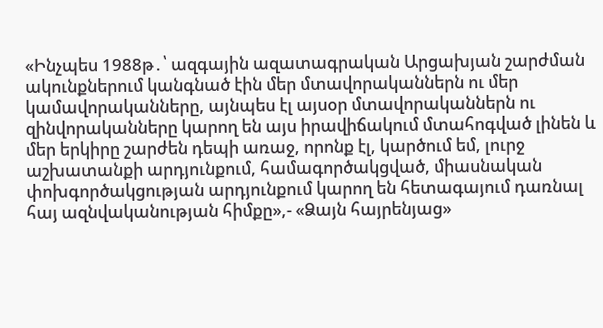«Ինչպես 1988թ․՝ ազգային ազատագրական Արցախյան շարժման ակունքներում կանգնած էին մեր մտավորականներն ու մեր կամավորականները, այնպես էլ այսօր մտավորականներն ու զինվորականները կարող են այս իրավիճակում մտահոգված լինեն և մեր երկիրը շարժեն դեպի առաջ, որոնք էլ, կարծում եմ, լուրջ աշխատանքի արդյունքում, համագործակցված, միասնական փոխգործակցության արդյունքում կարող են հետագայում դառնալ հայ ազնվականության հիմքը»,- «Ձայն հայրենյաց»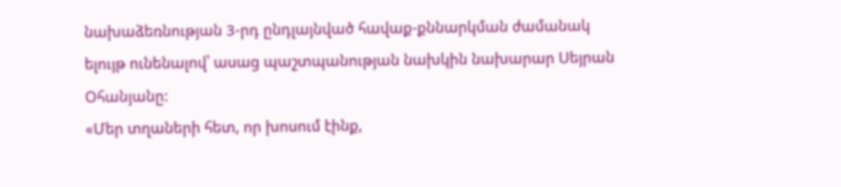նախաձեռնության 3-րդ ընդլայնված հավաք-քննարկման ժամանակ ելույթ ունենալով՝ ասաց պաշտպանության նախկին նախարար Սեյրան Օհանյանը:
«Մեր տղաների հետ, որ խոսում էինք,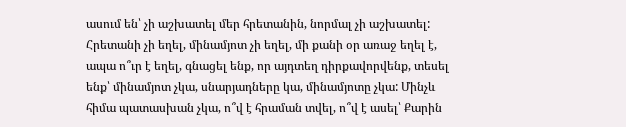ասում են՝ չի աշխատել մեր հրետանին, նորմալ չի աշխատել: Հրետանի չի եղել, մինամյոտ չի եղել, մի քանի օր առաջ եղել է, ապա ո՞ւր է եղել, գնացել ենք, որ այդտեղ դիրքավորվենք, տեսել ենք՝ մինամյոտ չկա, սնարյադները կա, մինամյոտը չկա: Մինչև հիմա պատասխան չկա, ո՞վ է հրաման տվել, ո՞վ է ասել՝ Քարին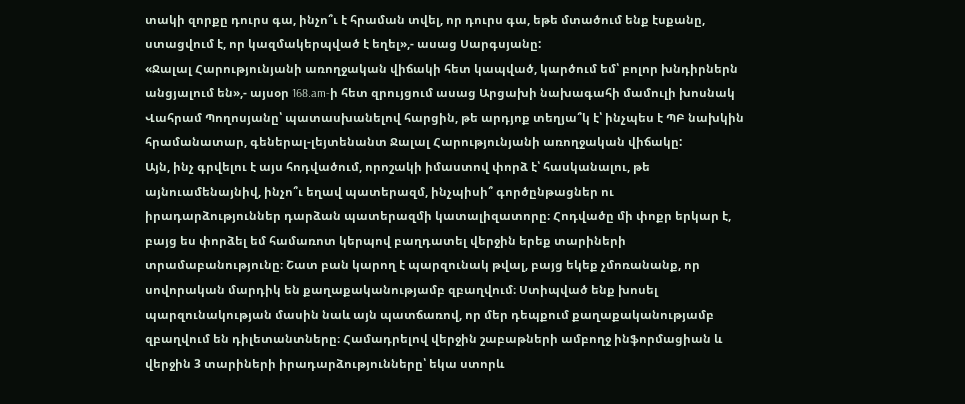տակի զորքը դուրս գա, ինչո՞ւ է հրաման տվել, որ դուրս գա, եթե մտածում ենք էսքանը, ստացվում է, որ կազմակերպված է եղել»,- ասաց Սարգսյանը:
«Ջալալ Հարությունյանի առողջական վիճակի հետ կապված, կարծում եմ՝ բոլոր խնդիրներն անցյալում են»,- այսօր 168.am-ի հետ զրույցում ասաց Արցախի նախագահի մամուլի խոսնակ Վահրամ Պողոսյանը՝ պատասխանելով հարցին, թե արդյոք տեղյա՞կ է՝ ինչպես է ՊԲ նախկին հրամանատար, գեներալ-լեյտենանտ Ջալալ Հարությունյանի առողջական վիճակը:
Այն, ինչ գրվելու է այս հոդվածում, որոշակի իմաստով փորձ է՝ հասկանալու, թե այնուամենայնիվ, ինչո՞ւ եղավ պատերազմ, ինչպիսի՞ գործընթացներ ու իրադարձություններ դարձան պատերազմի կատալիզատորը։ Հոդվածը մի փոքր երկար է, բայց ես փորձել եմ համառոտ կերպով բաղդատել վերջին երեք տարիների տրամաբանությունը։ Շատ բան կարող է պարզունակ թվալ, բայց եկեք չմոռանանք, որ սովորական մարդիկ են քաղաքականությամբ զբաղվում։ Ստիպված ենք խոսել պարզունակության մասին նաև այն պատճառով, որ մեր դեպքում քաղաքականությամբ զբաղվում են դիլետանտները։ Համադրելով վերջին շաբաթների ամբողջ ինֆորմացիան և վերջին 3 տարիների իրադարձությունները՝ եկա ստորև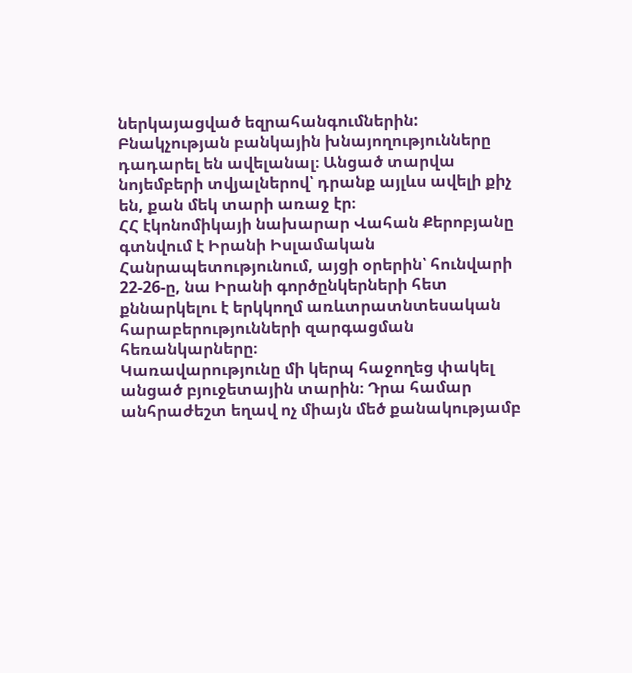ներկայացված եզրահանգումներին:
Բնակչության բանկային խնայողությունները դադարել են ավելանալ։ Անցած տարվա նոյեմբերի տվյալներով՝ դրանք այլևս ավելի քիչ են, քան մեկ տարի առաջ էր։
ՀՀ էկոնոմիկայի նախարար Վահան Քերոբյանը գտնվում է Իրանի Իսլամական Հանրապետությունում, այցի օրերին՝ հունվարի 22-26-ը, նա Իրանի գործընկերների հետ քննարկելու է երկկողմ առևտրատնտեսական հարաբերությունների զարգացման հեռանկարները։
Կառավարությունը մի կերպ հաջողեց փակել անցած բյուջետային տարին։ Դրա համար անհրաժեշտ եղավ ոչ միայն մեծ քանակությամբ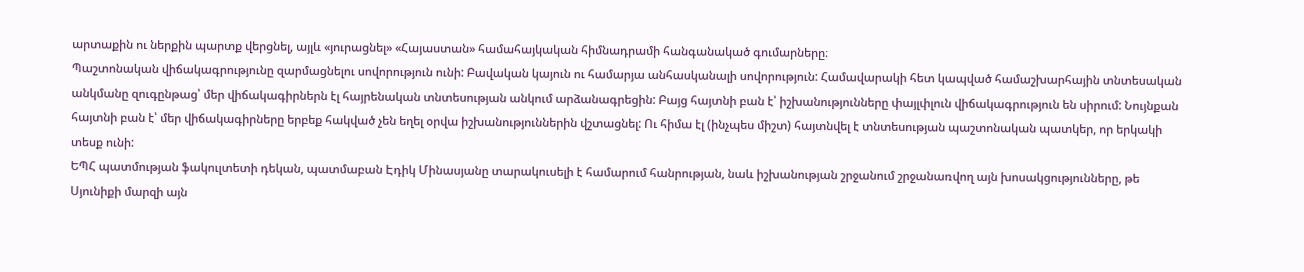արտաքին ու ներքին պարտք վերցնել, այլև «յուրացնել» «Հայաստան» համահայկական հիմնադրամի հանգանակած գումարները։
Պաշտոնական վիճակագրությունը զարմացնելու սովորություն ունի: Բավական կայուն ու համարյա անհասկանալի սովորություն: Համավարակի հետ կապված համաշխարհային տնտեսական անկմանը զուգընթաց՝ մեր վիճակագիրներն էլ հայրենական տնտեսության անկում արձանագրեցին: Բայց հայտնի բան է՝ իշխանությունները փայլփլուն վիճակագրություն են սիրում: Նույնքան հայտնի բան է՝ մեր վիճակագիրները երբեք հակված չեն եղել օրվա իշխանություններին վշտացնել: Ու հիմա էլ (ինչպես միշտ) հայտնվել է տնտեսության պաշտոնական պատկեր, որ երկակի տեսք ունի:
ԵՊՀ պատմության ֆակուլտետի դեկան, պատմաբան Էդիկ Մինասյանը տարակուսելի է համարում հանրության, նաև իշխանության շրջանում շրջանառվող այն խոսակցությունները, թե Սյունիքի մարզի այն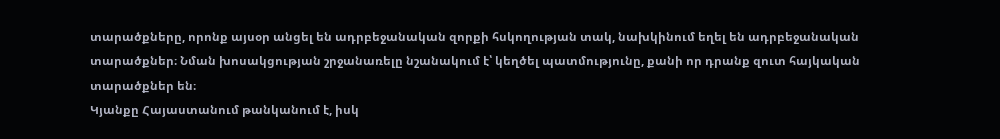տարածքները, որոնք այսօր անցել են ադրբեջանական զորքի հսկողության տակ, նախկինում եղել են ադրբեջանական տարածքներ։ Նման խոսակցության շրջանառելը նշանակում է՝ կեղծել պատմությունը, քանի որ դրանք զուտ հայկական տարածքներ են։
Կյանքը Հայաստանում թանկանում է, իսկ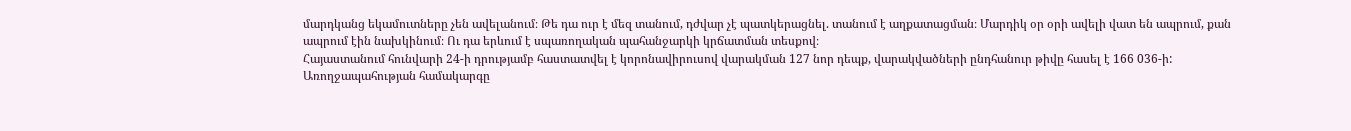մարդկանց եկամուտները չեն ավելանում։ Թե դա ուր է մեզ տանում, դժվար չէ պատկերացնել. տանում է աղքատացման։ Մարդիկ օր օրի ավելի վատ են ապրում, քան ապրում էին նախկինում։ Ու դա երևում է սպառողական պահանջարկի կրճատման տեսքով։
Հայաստանում հունվարի 24-ի դրությամբ հաստատվել է կորոնավիրուսով վարակման 127 նոր դեպք, վարակվածների ընդհանուր թիվը հասել է 166 036-ի:
Առողջապահության համակարգը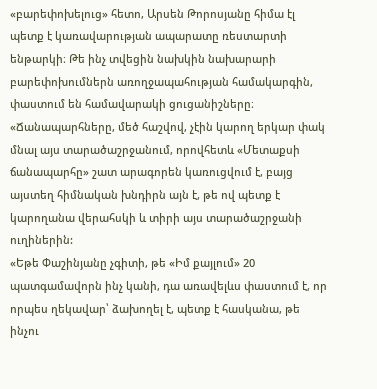«բարեփոխելուց» հետո, Արսեն Թորոսյանը հիմա էլ պետք է կառավարության ապարատը ռեստարտի ենթարկի։ Թե ինչ տվեցին նախկին նախարարի բարեփոխումներն առողջապահության համակարգին, փաստում են համավարակի ցուցանիշները։
«Ճանապարհները, մեծ հաշվով, չէին կարող երկար փակ մնալ այս տարածաշրջանում, որովհետև «Մետաքսի ճանապարհը» շատ արագորեն կառուցվում է, բայց այստեղ հիմնական խնդիրն այն է, թե ով պետք է կարողանա վերահսկի և տիրի այս տարածաշրջանի ուղիներին:
«Եթե Փաշինյանը չգիտի, թե «Իմ քայլում» 20 պատգամավորն ինչ կանի, դա առավելևս փաստում է, որ որպես ղեկավար՝ ձախողել է, պետք է հասկանա, թե ինչու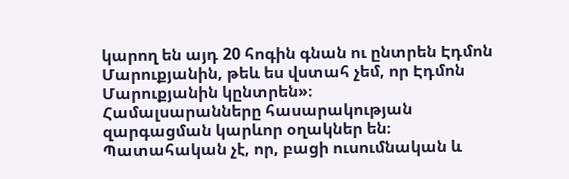կարող են այդ 20 հոգին գնան ու ընտրեն Էդմոն Մարուքյանին, թեև ես վստահ չեմ, որ Էդմոն Մարուքյանին կընտրեն»։
Համալսարանները հասարակության զարգացման կարևոր օղակներ են։ Պատահական չէ, որ, բացի ուսումնական և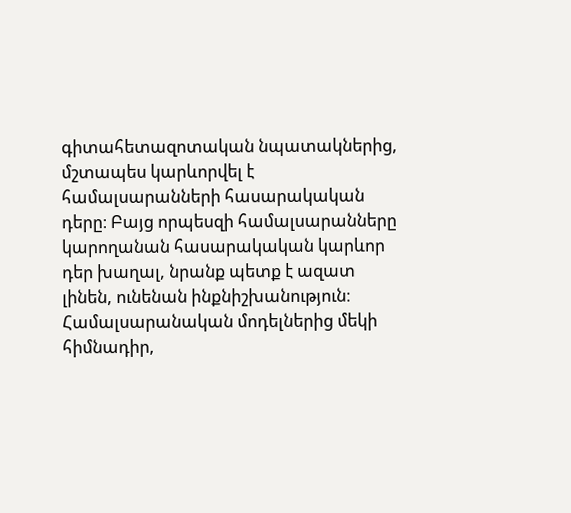գիտահետազոտական նպատակներից, մշտապես կարևորվել է համալսարանների հասարակական դերը։ Բայց որպեսզի համալսարանները կարողանան հասարակական կարևոր դեր խաղալ, նրանք պետք է ազատ լինեն, ունենան ինքնիշխանություն։ Համալսարանական մոդելներից մեկի հիմնադիր,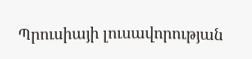Պրուսիայի լուսավորության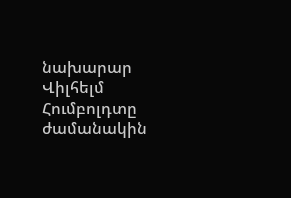նախարար Վիլհելմ Հումբոլդտը ժամանակին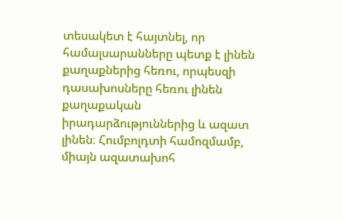տեսակետ է հայտնել, որ համալսարանները պետք է լինեն քաղաքներից հեռու, որպեսզի դասախոսները հեռու լինեն քաղաքական իրադարձություններից և ազատ լինեն։ Հումբոլդտի համոզմամբ, միայն ազատախոհ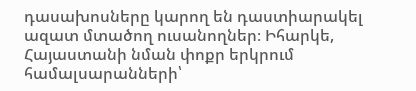դասախոսները կարող են դաստիարակել ազատ մտածող ուսանողներ։ Իհարկե, Հայաստանի նման փոքր երկրում համալսարանների՝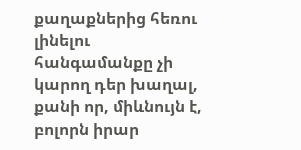քաղաքներից հեռու լինելու հանգամանքը չի կարող դեր խաղալ, քանի որ, միևնույն է, բոլորն իրար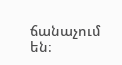ճանաչում են։